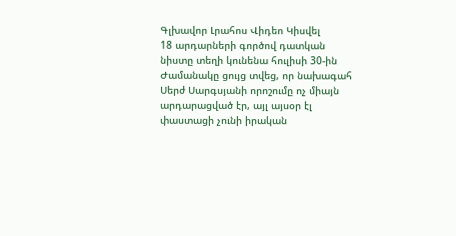Գլխավոր Լրահոս Վիդեո Կիսվել
18 արդարների գործով դատկան նիստը տեղի կունենա հուլիսի 30-ին Ժամանակը ցույց տվեց, որ նախագահ Սերժ Սարգսյանի որոշումը ոչ միայն արդարացված էր, այլ այսօր էլ փաստացի չունի իրական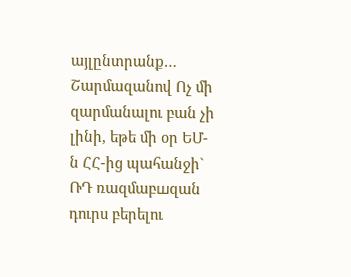այլընտրանք… Շարմազանով Ոչ մի զարմանալու բան չի լինի, եթե մի օր ԵՄ-ն ՀՀ-ից պահանջի` ՌԴ ռազմաբшզան դուրս բերելու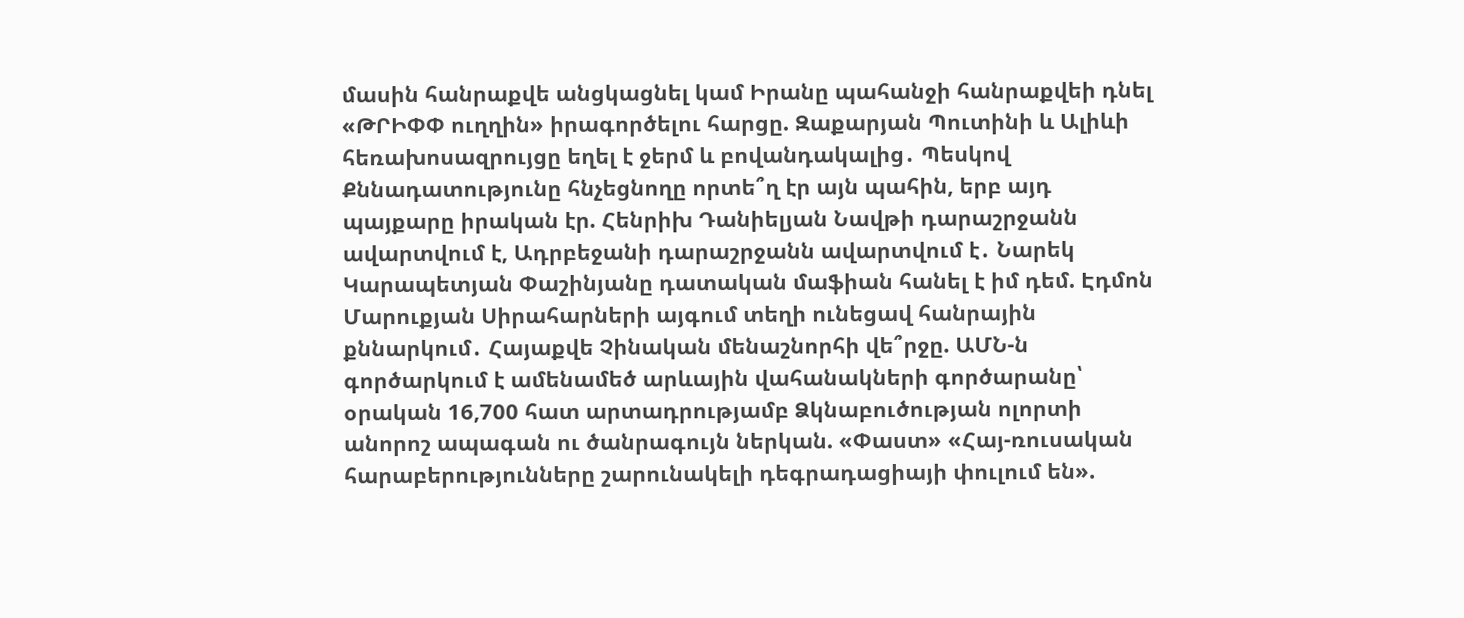մասին հանրաքվե անցկացնել կամ Իրանը պահանջի հանրաքվեի դնել «ԹՐԻՓՓ ուղղին» իրագործելու հարցը. Զաքարյան Պուտինի և Ալիևի հեռախոսազրույցը եղել է ջերմ և բովանդակալից․ Պեսկով Քննադատությունը հնչեցնողը որտե՞ղ էր այն պահին, երբ այդ պայքարը իրական էր. Հենրիխ Դանիելյան Նավթի դարաշրջանն ավարտվում է, Ադրբեջանի դարաշրջանն ավարտվում է․ Նարեկ Կարապետյան Փաշինյանը դատական մաֆիան հանել է իմ դեմ. Էդմոն Մարուքյան Սիրահարների այգում տեղի ունեցավ հանրային քննարկում․ Հայաքվե Չինական մենաշնորհի վե՞րջը. ԱՄՆ-ն գործարկում է ամենամեծ արևային վահանակների գործարանը՝ օրական 16,700 հատ արտադրությամբ Ձկնաբուծության ոլորտի անորոշ ապագան ու ծանրագույն ներկան. «Փաստ» «Հայ-ռուսական հարաբերությունները շարունակելի դեգրադացիայի փուլում են».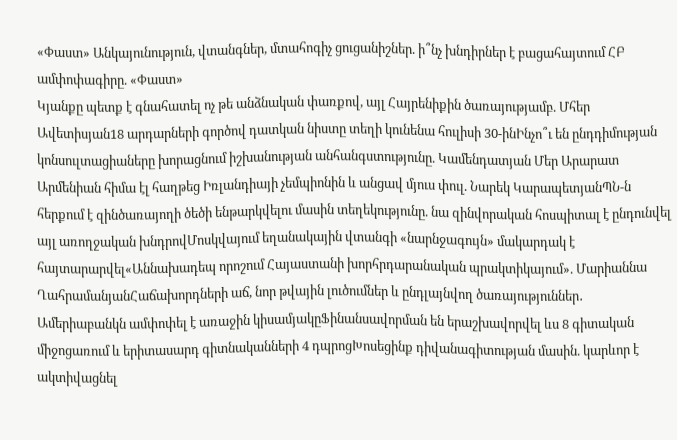«Փաստ» Անկայունություն, վտանգներ, մտահոգիչ ցուցանիշներ. ի՞նչ խնդիրներ է բացահայտում ՀԲ ամփոփագիրը. «Փաստ»
Կյանքը պետք է գնահատել ոչ թե անձնական փառքով, այլ Հայրենիքին ծառայությամբ. Մհեր Ավետիսյան18 արդարների գործով դատկան նիստը տեղի կունենա հուլիսի 30-ինԻնչո՞ւ են ընդդիմության կոնսուլտացիաները խորացնում իշխանության անհանգստությունը. Կամենդատյան Մեր Արարատ Արմենիան հիմա էլ հաղթեց Իռլանդիայի չեմպիոնին և անցավ մյուս փուլ. Նարեկ ԿարապետյանՊՆ-ն հերքում է զինծառայողի ծեծի ենթարկվելու մասին տեղեկությունը. նա զինվորական հոսպիտալ է ընդունվել այլ առողջական խնդրովՄոսկվայում եղանակային վտանգի «նարնջագույն» մակարդակ է հայտարարվել«Աննախադեպ որոշում Հայաստանի խորհրդարանական պրակտիկայում». Մարիաննա ՂահրամանյանՀաճախորդների աճ, նոր թվային լուծումներ և ընդլայնվող ծառայություններ․ Ամերիաբանկն ամփոփել է առաջին կիսամյակըՖինանսավորման են երաշխավորվել ևս 8 գիտական միջոցառում և երիտասարդ գիտնականների 4 դպրոցԽոսեցինք դիվանագիտության մասին. կարևոր է ակտիվացնել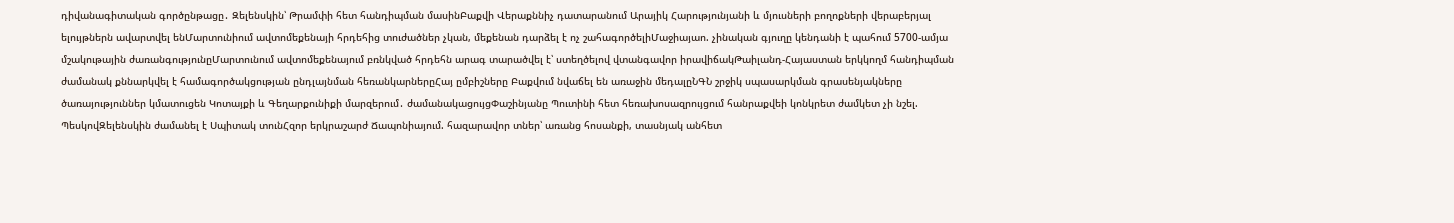դիվանագիտական գործընթացը․ Զելենսկին՝ Թրամփի հետ հանդիպման մասինԲաքվի Վերաքննիչ դատարանում Արայիկ Հարությունյանի և մյուսների բողոքների վերաբերյալ ելույթներն ավարտվել ենՄարտունիում ավտոմեքենայի հրդեհից տուժածներ չկան, մեքենան դարձել է ոչ շահագործելիՄաջիայաո. չինական գյուղը կենդանի է պահում 5700-ամյա մշակութային ժառանգությունըՄարտունում ավտոմեքենայում բռնկված հրդեհն արագ տարածվել է՝ ստեղծելով վտանգավոր իրավիճակԹաիլանդ-Հայաստան երկկողմ հանդիպման ժամանակ քննարկվել է համագործակցության ընդլայնման հեռանկարներըՀայ ըմբիշները Բաքվում նվաճել են առաջին մեդալըՆԳՆ շրջիկ սպասարկման գրասենյակները ծառայություններ կմատուցեն Կոտայքի և Գեղարքունիքի մարզերում․ ժամանակացույցՓաշինյանը Պուտինի հետ հեռախոսազրույցում հանրաքվեի կոնկրետ ժամկետ չի նշել. ՊեսկովԶելենսկին ժամանել է Սպիտակ տունՀզոր երկրաշարժ Ճապոնիայում. հազարավոր տներ՝ առանց հոսանքի, տասնյակ անհետ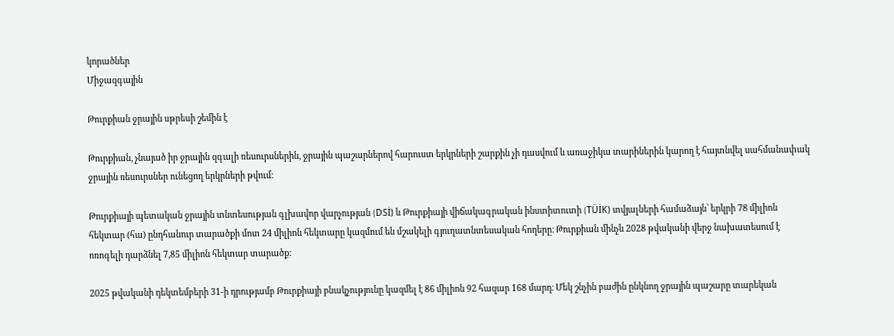կորածներ
Միջազգային

Թուրքիան ջրային սթրեսի շեմին է

Թուրքիան, չնայած իր ջրային զգալի ռեսուրսներին, ջրային պաշարներով հարուստ երկրների շարքին չի դասվում և առաջիկա տարիներին կարող է հայտնվել սահմանափակ ջրային ռեսուրսներ ունեցող երկրների թվում։

Թուրքիայի պետական ջրային տնտեսության գլխավոր վարչության (DSİ) և Թուրքիայի վիճակագրական ինստիտուտի (TÜİK) տվյալների համաձայն՝ երկրի 78 միլիոն հեկտար (հա) ընդհանուր տարածքի մոտ 24 միլիոն հեկտարը կազմում են մշակելի գյուղատնտեսական հողերը։ Թուրքիան մինչև 2028 թվականի վերջ նախատեսում է ոռոգելի դարձնել 7,85 միլիոն հեկտար տարածք։

2025 թվականի դեկտեմբերի 31-ի դրությամբ Թուրքիայի բնակչությունը կազմել է 86 միլիոն 92 հազար 168 մարդ։ Մեկ շնչին բաժին ընկնող ջրային պաշարը տարեկան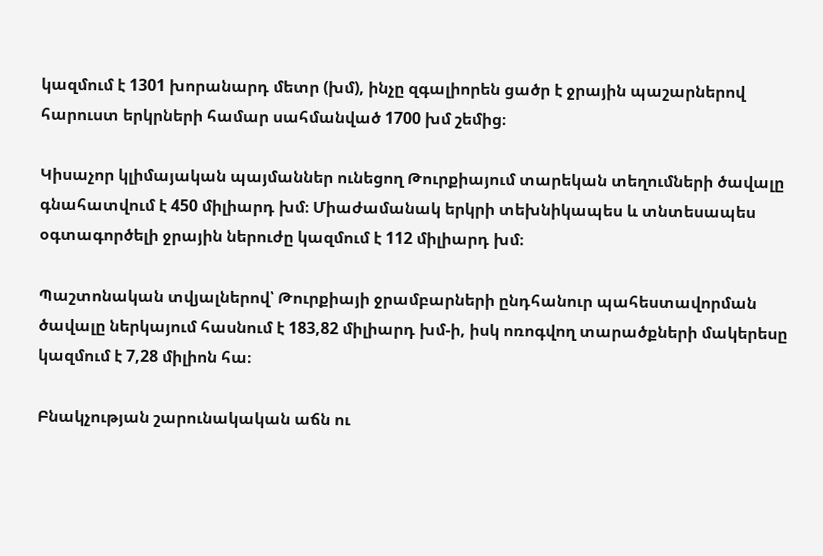կազմում է 1301 խորանարդ մետր (խմ), ինչը զգալիորեն ցածր է ջրային պաշարներով հարուստ երկրների համար սահմանված 1700 խմ շեմից։

Կիսաչոր կլիմայական պայմաններ ունեցող Թուրքիայում տարեկան տեղումների ծավալը գնահատվում է 450 միլիարդ խմ։ Միաժամանակ երկրի տեխնիկապես և տնտեսապես օգտագործելի ջրային ներուժը կազմում է 112 միլիարդ խմ։

Պաշտոնական տվյալներով՝ Թուրքիայի ջրամբարների ընդհանուր պահեստավորման ծավալը ներկայում հասնում է 183,82 միլիարդ խմ-ի, իսկ ոռոգվող տարածքների մակերեսը կազմում է 7,28 միլիոն հա։

Բնակչության շարունակական աճն ու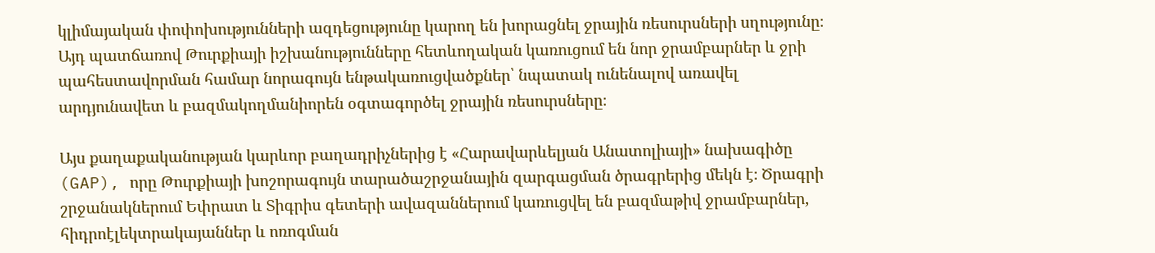կլիմայական փոփոխությունների ազդեցությունը կարող են խորացնել ջրային ռեսուրսների սղությունը։ Այդ պատճառով Թուրքիայի իշխանությունները հետևողական կառուցում են նոր ջրամբարներ և ջրի պահեստավորման համար նորագույն ենթակառուցվածքներ՝ նպատակ ունենալով առավել արդյունավետ և բազմակողմանիորեն օգտագործել ջրային ռեսուրսները։

Այս քաղաքականության կարևոր բաղադրիչներից է «Հարավարևելյան Անատոլիայի» նախագիծը (GAP), որը Թուրքիայի խոշորագույն տարածաշրջանային զարգացման ծրագրերից մեկն է։ Ծրագրի շրջանակներում Եփրատ և Տիգրիս գետերի ավազաններում կառուցվել են բազմաթիվ ջրամբարներ, հիդրոէլեկտրակայաններ և ոռոգման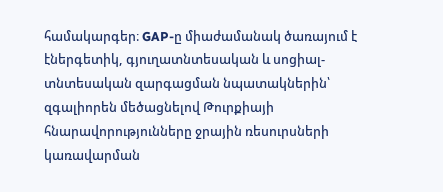համակարգեր։ GAP-ը միաժամանակ ծառայում է էներգետիկ, գյուղատնտեսական և սոցիալ-տնտեսական զարգացման նպատակներին՝ զգալիորեն մեծացնելով Թուրքիայի հնարավորությունները ջրային ռեսուրսների կառավարման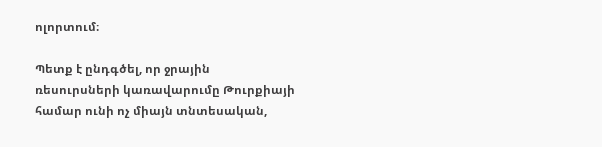ոլորտում։

Պետք է ընդգծել, որ ջրային ռեսուրսների կառավարումը Թուրքիայի համար ունի ոչ միայն տնտեսական,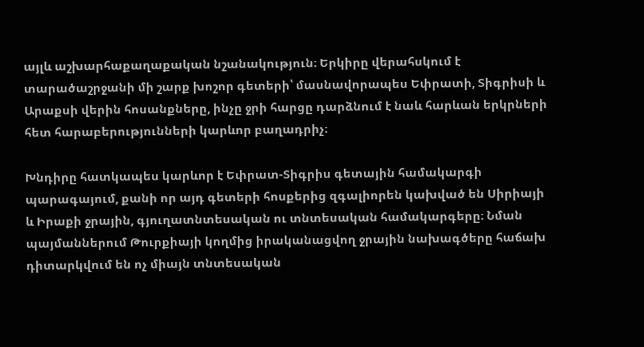այլև աշխարհաքաղաքական նշանակություն։ Երկիրը վերահսկում է տարածաշրջանի մի շարք խոշոր գետերի՝ մասնավորապես Եփրատի, Տիգրիսի և Արաքսի վերին հոսանքները, ինչը ջրի հարցը դարձնում է նաև հարևան երկրների հետ հարաբերությունների կարևոր բաղադրիչ։

Խնդիրը հատկապես կարևոր է Եփրատ-Տիգրիս գետային համակարգի պարագայում, քանի որ այդ գետերի հոսքերից զգալիորեն կախված են Սիրիայի և Իրաքի ջրային, գյուղատնտեսական ու տնտեսական համակարգերը։ Նման պայմաններում Թուրքիայի կողմից իրականացվող ջրային նախագծերը հաճախ դիտարկվում են ոչ միայն տնտեսական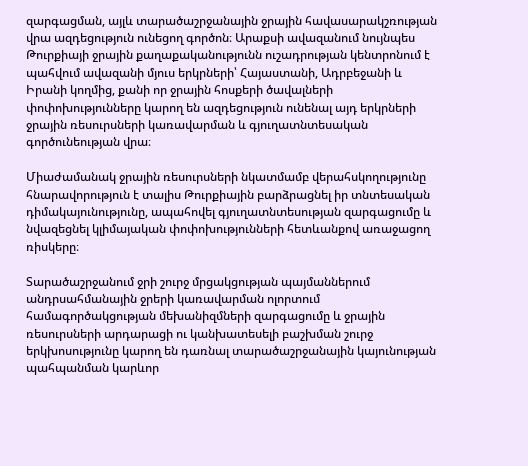զարգացման, այլև տարածաշրջանային ջրային հավասարակշռության վրա ազդեցություն ունեցող գործոն։ Արաքսի ավազանում նույնպես Թուրքիայի ջրային քաղաքականությունն ուշադրության կենտրոնում է պահվում ավազանի մյուս երկրների՝ Հայաստանի, Ադրբեջանի և Իրանի կողմից, քանի որ ջրային հոսքերի ծավալների փոփոխությունները կարող են ազդեցություն ունենալ այդ երկրների ջրային ռեսուրսների կառավարման և գյուղատնտեսական գործունեության վրա։

Միաժամանակ ջրային ռեսուրսների նկատմամբ վերահսկողությունը հնարավորություն է տալիս Թուրքիային բարձրացնել իր տնտեսական դիմակայունությունը, ապահովել գյուղատնտեսության զարգացումը և նվազեցնել կլիմայական փոփոխությունների հետևանքով առաջացող ռիսկերը։

Տարածաշրջանում ջրի շուրջ մրցակցության պայմաններում անդրսահմանային ջրերի կառավարման ոլորտում համագործակցության մեխանիզմների զարգացումը և ջրային ռեսուրսների արդարացի ու կանխատեսելի բաշխման շուրջ երկխոսությունը կարող են դառնալ տարածաշրջանային կայունության պահպանման կարևոր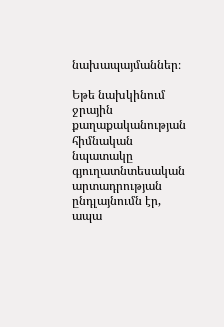նախապայմաններ։

Եթե նախկինում ջրային քաղաքականության հիմնական նպատակը գյուղատնտեսական արտադրության ընդլայնումն էր, ապա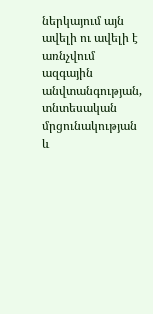ներկայում այն ավելի ու ավելի է առնչվում ազգային անվտանգության, տնտեսական մրցունակության և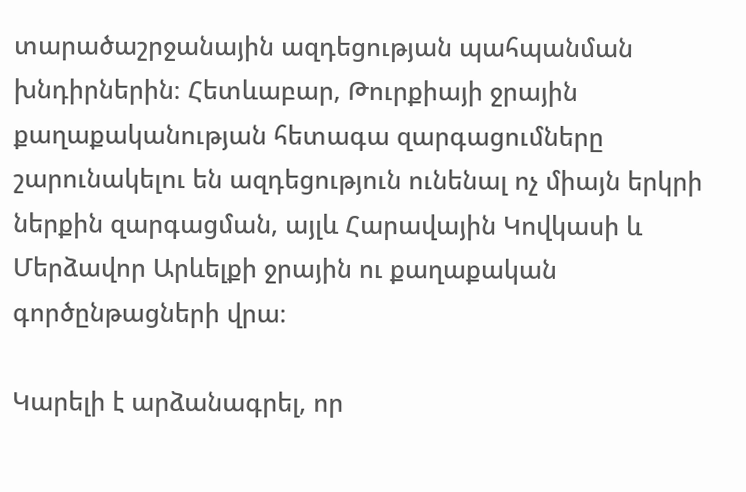տարածաշրջանային ազդեցության պահպանման խնդիրներին։ Հետևաբար, Թուրքիայի ջրային քաղաքականության հետագա զարգացումները շարունակելու են ազդեցություն ունենալ ոչ միայն երկրի ներքին զարգացման, այլև Հարավային Կովկասի և Մերձավոր Արևելքի ջրային ու քաղաքական գործընթացների վրա։

Կարելի է արձանագրել, որ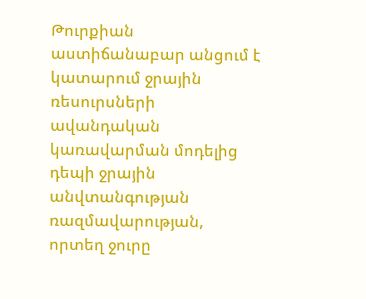Թուրքիան աստիճանաբար անցում է կատարում ջրային ռեսուրսների ավանդական կառավարման մոդելից դեպի ջրային անվտանգության ռազմավարության, որտեղ ջուրը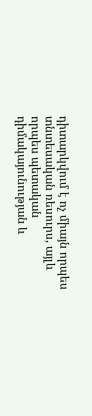դիտարկվում է ոչ միայն որպես տնտեսական ռեսուրս, այլև որպես պետական դիմակայունության և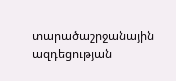տարածաշրջանային ազդեցության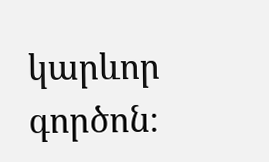կարևոր գործոն։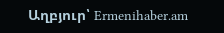Աղբյուր՝ Ermenihaber.am